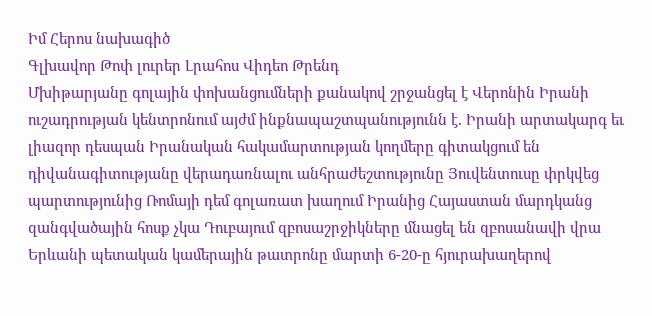Իմ Հերոս նախագիծ
Գլխավոր Թոփ լուրեր Լրահոս Վիդեո Թրենդ
Մխիթարյանը գոլային փոխանցումների քանակով շրջանցել է Վերոնին Իրանի ուշադրության կենտրոնում այժմ ինքնապաշտպանությունն է. Իրանի արտակարգ եւ լիազոր դեսպան Իրանական հակամարտության կողմերը գիտակցում են դիվանագիտությանը վերադառնալու անհրաժեշտությունը Յուվենտուսը փրկվեց պարտությունից Ռոմայի դեմ գոլառատ խաղում Իրանից Հայաստան մարդկանց զանգվածային հոսք չկա Դուբայում զբոսաշրջիկները մնացել են զբոսանավի վրա Երևանի պետական կամերային թատրոնը մարտի 6-20-ը հյուրախաղերով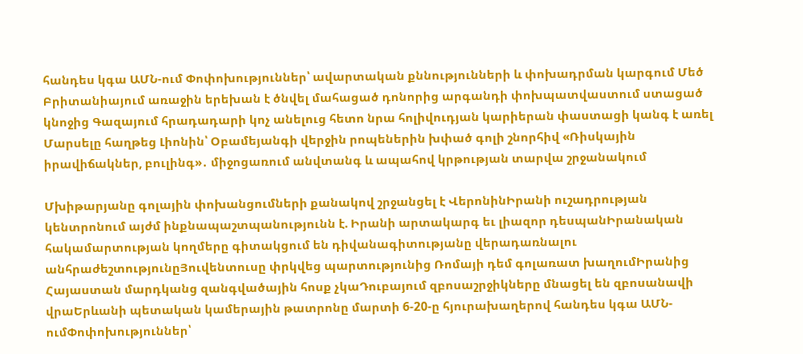հանդես կգա ԱՄՆ-ում Փոփոխություններ՝ ավարտական քննությունների և փոխադրման կարգում Մեծ Բրիտանիայում առաջին երեխան է ծնվել մահացած դոնորից արգանդի փոխպատվաստում ստացած կնոջից Գազայում հրադադարի կոչ անելուց հետո նրա հոլիվուդյան կարիերան փաստացի կանգ է առել Մարսելը հաղթեց Լիոնին՝ Օբամեյանգի վերջին րոպեներին խփած գոլի շնորհիվ «Ռիսկային իրավիճակներ, բուլինգ»․ միջոցառում անվտանգ և ապահով կրթության տարվա շրջանակում

Մխիթարյանը գոլային փոխանցումների քանակով շրջանցել է ՎերոնինԻրանի ուշադրության կենտրոնում այժմ ինքնապաշտպանությունն է. Իրանի արտակարգ եւ լիազոր դեսպանԻրանական հակամարտության կողմերը գիտակցում են դիվանագիտությանը վերադառնալու անհրաժեշտությունըՅուվենտուսը փրկվեց պարտությունից Ռոմայի դեմ գոլառատ խաղումԻրանից Հայաստան մարդկանց զանգվածային հոսք չկաԴուբայում զբոսաշրջիկները մնացել են զբոսանավի վրաԵրևանի պետական կամերային թատրոնը մարտի 6-20-ը հյուրախաղերով հանդես կգա ԱՄՆ-ումՓոփոխություններ՝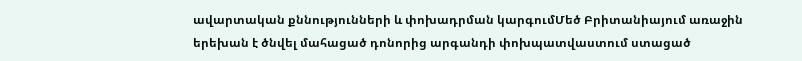ավարտական քննությունների և փոխադրման կարգումՄեծ Բրիտանիայում առաջին երեխան է ծնվել մահացած դոնորից արգանդի փոխպատվաստում ստացած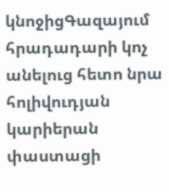կնոջիցԳազայում հրադադարի կոչ անելուց հետո նրա հոլիվուդյան կարիերան փաստացի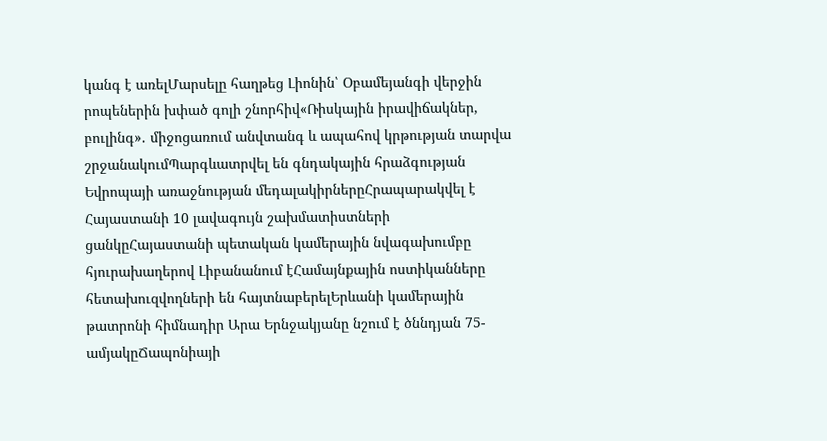կանգ է առելՄարսելը հաղթեց Լիոնին՝ Օբամեյանգի վերջին րոպեներին խփած գոլի շնորհիվ«Ռիսկային իրավիճակներ, բուլինգ»․ միջոցառում անվտանգ և ապահով կրթության տարվա շրջանակումՊարգևատրվել են գնդակային հրաձգության Եվրոպայի առաջնության մեդալակիրներըՀրապարակվել է Հայաստանի 10 լավագույն շախմատիստների ցանկըՀայաստանի պետական կամերային նվագախումբը հյուրախաղերով Լիբանանում էՀամայնքային ոստիկանները հետախուզվողների են հայտնաբերելԵրևանի կամերային թատրոնի հիմնադիր Արա Երնջակյանը նշում է ծննդյան 75-ամյակըՃապոնիայի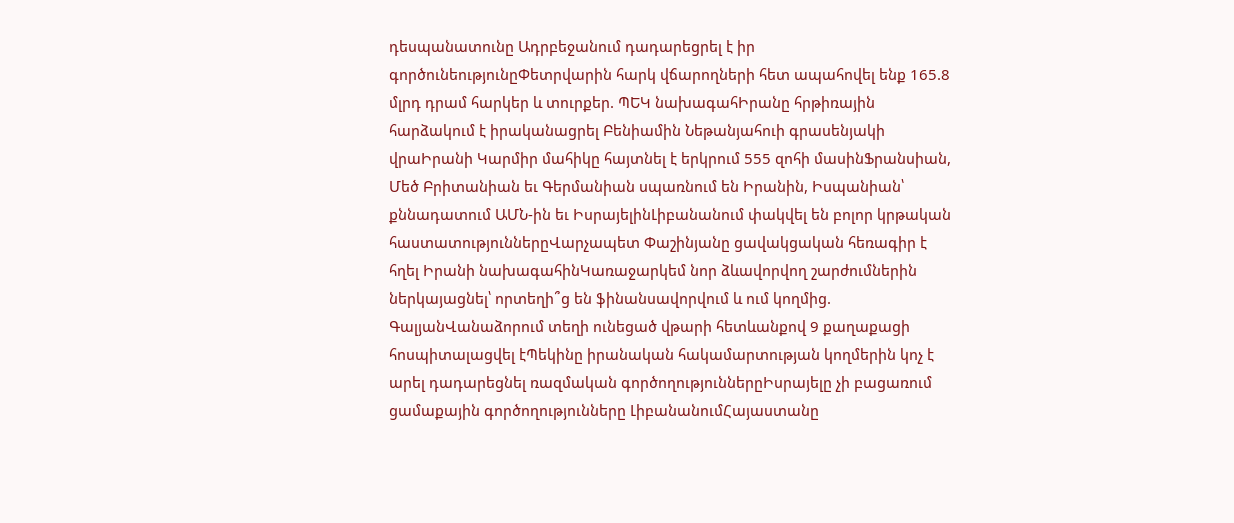դեսպանատունը Ադրբեջանում դադարեցրել է իր գործունեությունըՓետրվարին հարկ վճարողների հետ ապահովել ենք 165.8 մլրդ դրամ հարկեր և տուրքեր. ՊԵԿ նախագահԻրանը հրթիռային հարձակում է իրականացրել Բենիամին Նեթանյահուի գրասենյակի վրաԻրանի Կարմիր մահիկը հայտնել է երկրում 555 զոհի մասինՖրանսիան, Մեծ Բրիտանիան եւ Գերմանիան սպառնում են Իրանին, Իսպանիան՝ քննադատում ԱՄՆ-ին եւ ԻսրայելինԼիբանանում փակվել են բոլոր կրթական հաստատություններըՎարչապետ Փաշինյանը ցավակցական հեռագիր է հղել Իրանի նախագահինԿառաջարկեմ նոր ձևավորվող շարժումներին ներկայացնել՝ որտեղի՞ց են ֆինանսավորվում և ում կողմից. ԳալյանՎանաձորում տեղի ունեցած վթարի հետևանքով 9 քաղաքացի հոսպիտալացվել էՊեկինը իրանական հակամարտության կողմերին կոչ է արել դադարեցնել ռազմական գործողություններըԻսրայելը չի բացառում ցամաքային գործողությունները ԼիբանանումՀայաստանը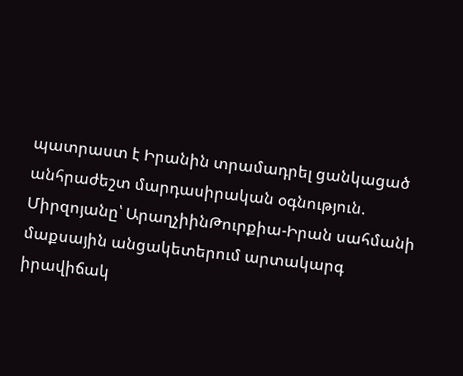պատրաստ է Իրանին տրամադրել ցանկացած անհրաժեշտ մարդասիրական օգնություն. Միրզոյանը՝ ԱրաղչիինԹուրքիա-Իրան սահմանի մաքսային անցակետերում արտակարգ իրավիճակ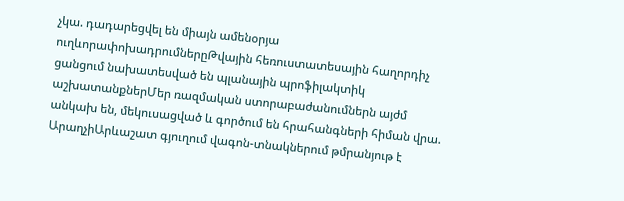չկա. դադարեցվել են միայն ամենօրյա ուղևորափոխադրումներըԹվային հեռուստատեսային հաղորդիչ ցանցում նախատեսված են պլանային պրոֆիլակտիկ աշխատանքներՄեր ռազմական ստորաբաժանումներն այժմ անկախ են, մեկուսացված և գործում են հրահանգների հիման վրա. ԱրաղչիԱրևաշատ գյուղում վագոն-տնակներում թմրանյութ է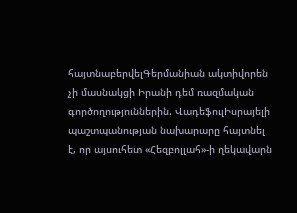հայտնաբերվելԳերմանիան ակտիվորեն չի մասնակցի Իրանի դեմ ռազմական գործողություններին. ՎադեֆուլԻսրայելի պաշտպանության նախարարը հայտնել է, որ այսուհետ «Հեզբոլլահ»-ի ղեկավարն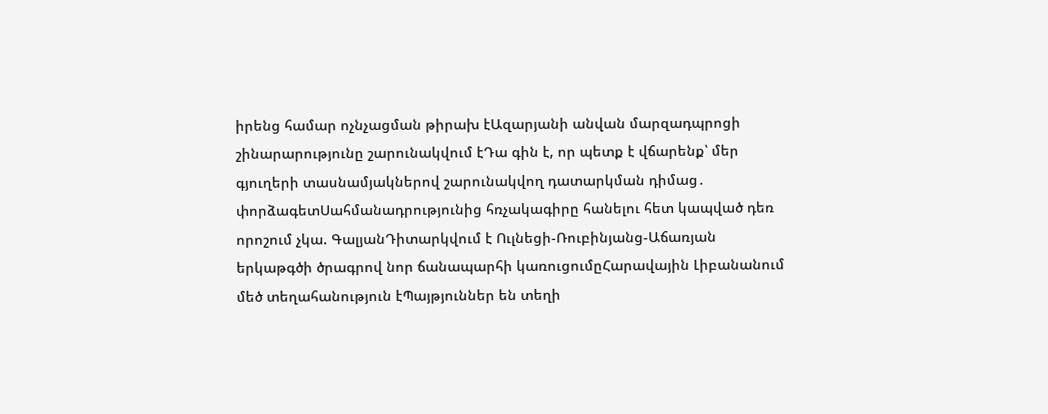իրենց համար ոչնչացման թիրախ էԱզարյանի անվան մարզադպրոցի շինարարությունը շարունակվում էԴա գին է, որ պետք է վճարենք՝ մեր գյուղերի տասնամյակներով շարունակվող դատարկման դիմաց․ փորձագետՍահմանադրությունից հռչակագիրը հանելու հետ կապված դեռ որոշում չկա. ԳալյանԴիտարկվում է Ուլնեցի-Ռուբինյանց-Աճառյան երկաթգծի ծրագրով նոր ճանապարհի կառուցումըՀարավային Լիբանանում մեծ տեղահանություն էՊայթյուններ են տեղի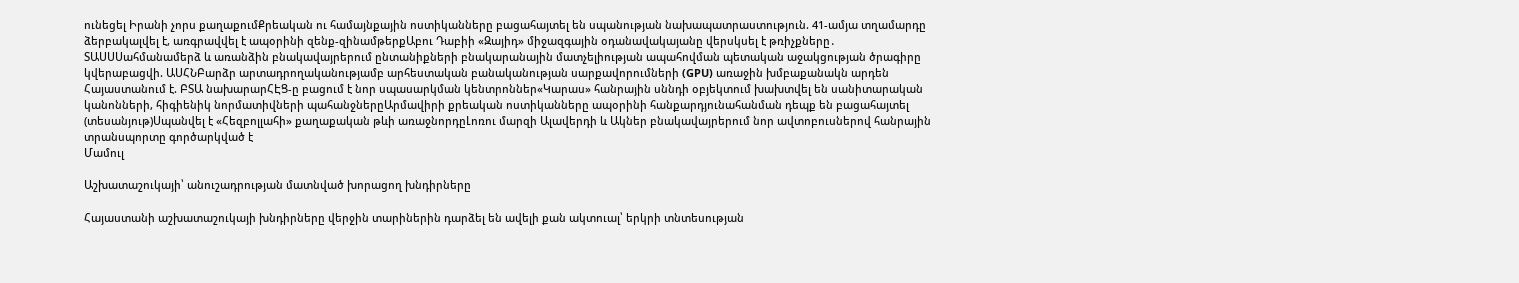ունեցել Իրանի չորս քաղաքումՔրեական ու համայնքային ոստիկանները բացահայտել են սպանության նախապատրաստություն. 41-ամյա տղամարդը ձերբակալվել է, առգրավվել է ապօրինի զենք-զինամթերքԱբու Դաբիի «Զայիդ» միջազգային օդանավակայանը վերսկսել է թռիչքները․ ՏԱՍՍՍահմանամերձ և առանձին բնակավայրերում ընտանիքների բնակարանային մատչելիության ապահովման պետական աջակցության ծրագիրը կվերաբացվի. ԱՍՀՆԲարձր արտադրողականությամբ արհեստական բանականության սարքավորումների (GPU) առաջին խմբաքանակն արդեն Հայաստանում է. ԲՏԱ նախարարՀԷՑ-ը բացում է նոր սպասարկման կենտրոններ«Կարաս» հանրային սննդի օբյեկտում խախտվել են սանիտարական կանոնների, հիգիենիկ նորմատիվների պահանջներըԱրմավիրի քրեական ոստիկանները ապօրինի հանքարդյունահանման դեպք են բացահայտել (տեսանյութ)Սպանվել է «Հեզբոլլահի» քաղաքական թևի առաջնորդըԼոռու մարզի Ալավերդի և Ակներ բնակավայրերում նոր ավտոբուսներով հանրային տրանսպորտը գործարկված է
Մամուլ

Աշխատաշուկայի՝ անուշադրության մատնված խորացող խնդիրները

Հայաստանի աշխատաշուկայի խնդիրները վերջին տարիներին դարձել են ավելի քան ակտուալ՝ երկրի տնտեսության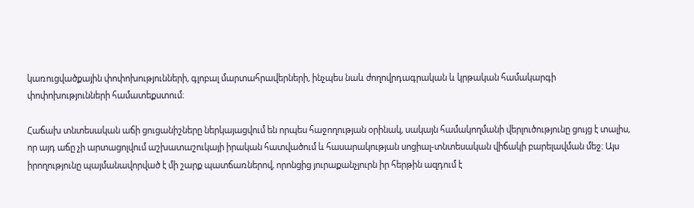կառուցվածքային փոփոխությունների, գլոբալ մարտահրավերների, ինչպես նաև ժողովրդագրական և կրթական համակարգի փոփոխությունների համատեքստում։

Հաճախ տնտեսական աճի ցուցանիշները ներկայացվում են որպես հաջողության օրինակ, սակայն համակողմանի վերլուծությունը ցույց է տալիս, որ այդ աճը չի արտացոլվում աշխատաշուկայի իրական հատվածում և հասարակության սոցիալ-տնտեսական վիճակի բարելավման մեջ։ Այս իրողությունը պայմանավորված է մի շարք պատճառներով, որոնցից յուրաքանչյուրն իր հերթին ազդում է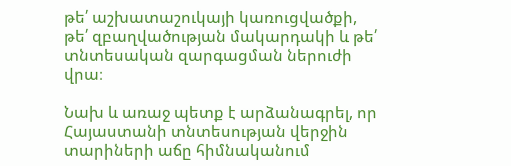թե՛ աշխատաշուկայի կառուցվածքի, թե՛ զբաղվածության մակարդակի և թե՛ տնտեսական զարգացման ներուժի վրա։

Նախ և առաջ պետք է արձանագրել, որ Հայաստանի տնտեսության վերջին տարիների աճը հիմնականում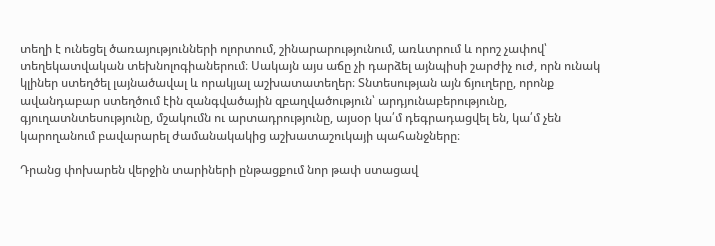տեղի է ունեցել ծառայությունների ոլորտում, շինարարությունում, առևտրում և որոշ չափով՝ տեղեկատվական տեխնոլոգիաներում։ Սակայն այս աճը չի դարձել այնպիսի շարժիչ ուժ, որն ունակ կլիներ ստեղծել լայնածավալ և որակյալ աշխատատեղեր։ Տնտեսության այն ճյուղերը, որոնք ավանդաբար ստեղծում էին զանգվածային զբաղվածություն՝ արդյունաբերությունը, գյուղատնտեսությունը, մշակումն ու արտադրությունը, այսօր կա՛մ դեգրադացվել են, կա՛մ չեն կարողանում բավարարել ժամանակակից աշխատաշուկայի պահանջները։

Դրանց փոխարեն վերջին տարիների ընթացքում նոր թափ ստացավ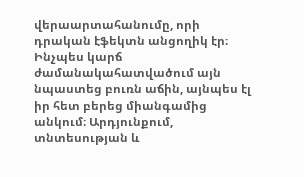վերաարտահանումը, որի դրական էֆեկտն անցողիկ էր։ Ինչպես կարճ ժամանակահատվածում այն նպաստեց բուռն աճին, այնպես էլ իր հետ բերեց միանգամից անկում։ Արդյունքում, տնտեսության և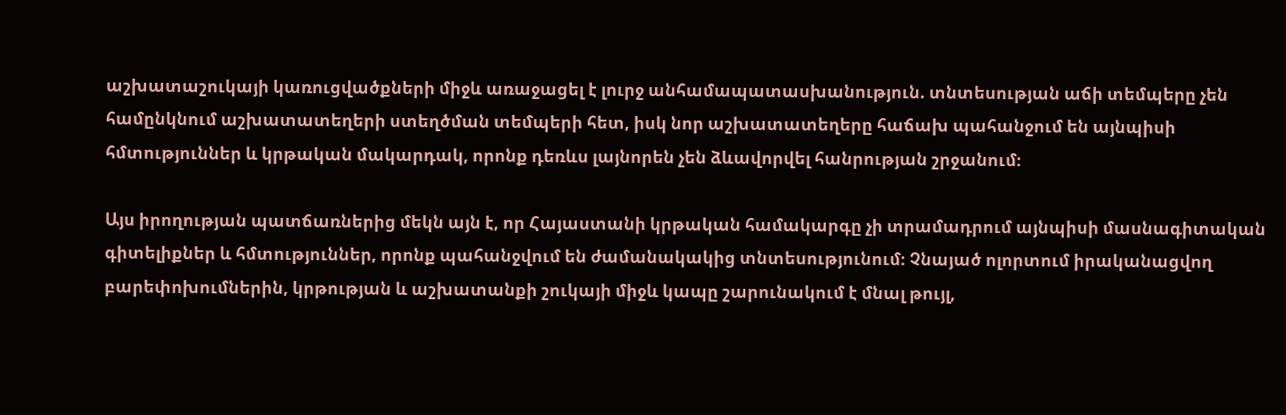աշխատաշուկայի կառուցվածքների միջև առաջացել է լուրջ անհամապատասխանություն. տնտեսության աճի տեմպերը չեն համընկնում աշխատատեղերի ստեղծման տեմպերի հետ, իսկ նոր աշխատատեղերը հաճախ պահանջում են այնպիսի հմտություններ և կրթական մակարդակ, որոնք դեռևս լայնորեն չեն ձևավորվել հանրության շրջանում։

Այս իրողության պատճառներից մեկն այն է, որ Հայաստանի կրթական համակարգը չի տրամադրում այնպիսի մասնագիտական գիտելիքներ և հմտություններ, որոնք պահանջվում են ժամանակակից տնտեսությունում։ Չնայած ոլորտում իրականացվող բարեփոխումներին, կրթության և աշխատանքի շուկայի միջև կապը շարունակում է մնալ թույլ,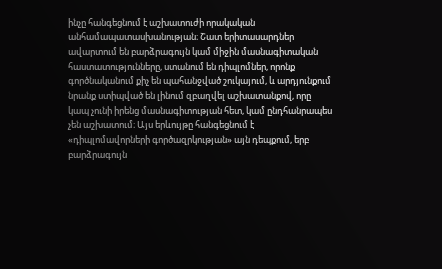ինչը հանգեցնում է աշխատուժի որակական անհամապատասխանության։ Շատ երիտասարդներ ավարտում են բարձրագույն կամ միջին մասնագիտական հաստատությունները, ստանում են դիպլոմներ, որոնք գործնականում քիչ են պահանջված շուկայում, և արդյունքում նրանք ստիպված են լինում զբաղվել աշխատանքով, որը կապ չունի իրենց մասնագիտության հետ, կամ ընդհանրապես չեն աշխատում։ Այս երևույթը հանգեցնում է «դիպլոմավորների գործազրկության» այն դեպքում, երբ բարձրագույն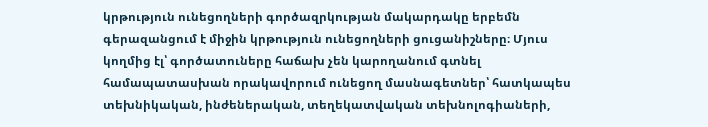կրթություն ունեցողների գործազրկության մակարդակը երբեմն գերազանցում է միջին կրթություն ունեցողների ցուցանիշները։ Մյուս կողմից էլ՝ գործատուները հաճախ չեն կարողանում գտնել համապատասխան որակավորում ունեցող մասնագետներ՝ հատկապես տեխնիկական, ինժեներական, տեղեկատվական տեխնոլոգիաների,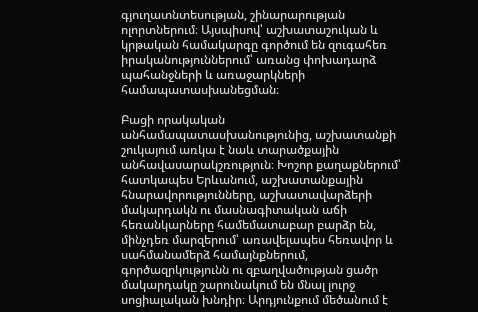գյուղատնտեսության, շինարարության ոլորտներում։ Այսպիսով՝ աշխատաշուկան և կրթական համակարգը գործում են զուգահեռ իրականություններում՝ առանց փոխադարձ պահանջների և առաջարկների համապատասխանեցման։

Բացի որակական անհամապատասխանությունից, աշխատանքի շուկայում առկա է նաև տարածքային անհավասարակշռություն։ Խոշոր քաղաքներում՝ հատկապես Երևանում, աշխատանքային հնարավորությունները, աշխատավարձերի մակարդակն ու մասնագիտական աճի հեռանկարները համեմատաբար բարձր են, մինչդեռ մարզերում՝ առավելապես հեռավոր և սահմանամերձ համայնքներում, գործազրկությունն ու զբաղվածության ցածր մակարդակը շարունակում են մնալ լուրջ սոցիալական խնդիր։ Արդյունքում մեծանում է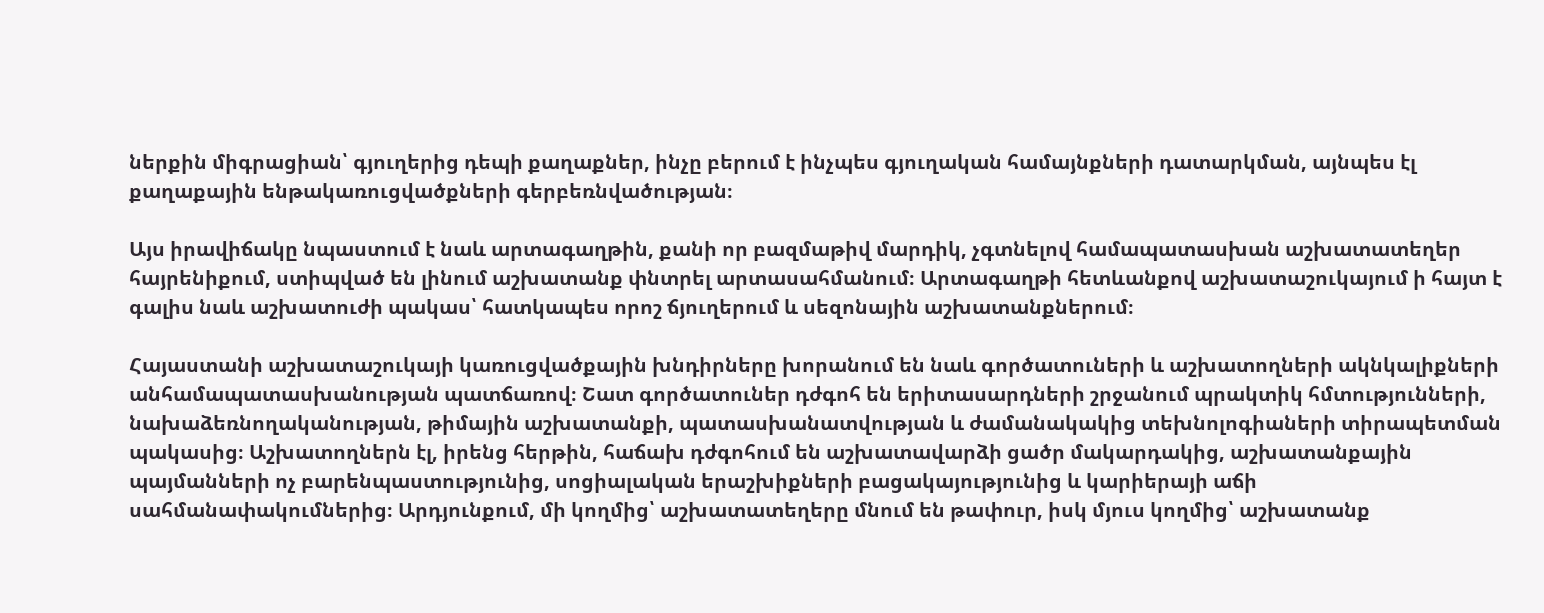ներքին միգրացիան՝ գյուղերից դեպի քաղաքներ, ինչը բերում է ինչպես գյուղական համայնքների դատարկման, այնպես էլ քաղաքային ենթակառուցվածքների գերբեռնվածության։

Այս իրավիճակը նպաստում է նաև արտագաղթին, քանի որ բազմաթիվ մարդիկ, չգտնելով համապատասխան աշխատատեղեր հայրենիքում, ստիպված են լինում աշխատանք փնտրել արտասահմանում։ Արտագաղթի հետևանքով աշխատաշուկայում ի հայտ է գալիս նաև աշխատուժի պակաս՝ հատկապես որոշ ճյուղերում և սեզոնային աշխատանքներում։

Հայաստանի աշխատաշուկայի կառուցվածքային խնդիրները խորանում են նաև գործատուների և աշխատողների ակնկալիքների անհամապատասխանության պատճառով։ Շատ գործատուներ դժգոհ են երիտասարդների շրջանում պրակտիկ հմտությունների, նախաձեռնողականության, թիմային աշխատանքի, պատասխանատվության և ժամանակակից տեխնոլոգիաների տիրապետման պակասից։ Աշխատողներն էլ, իրենց հերթին, հաճախ դժգոհում են աշխատավարձի ցածր մակարդակից, աշխատանքային պայմանների ոչ բարենպաստությունից, սոցիալական երաշխիքների բացակայությունից և կարիերայի աճի սահմանափակումներից։ Արդյունքում, մի կողմից՝ աշխատատեղերը մնում են թափուր, իսկ մյուս կողմից՝ աշխատանք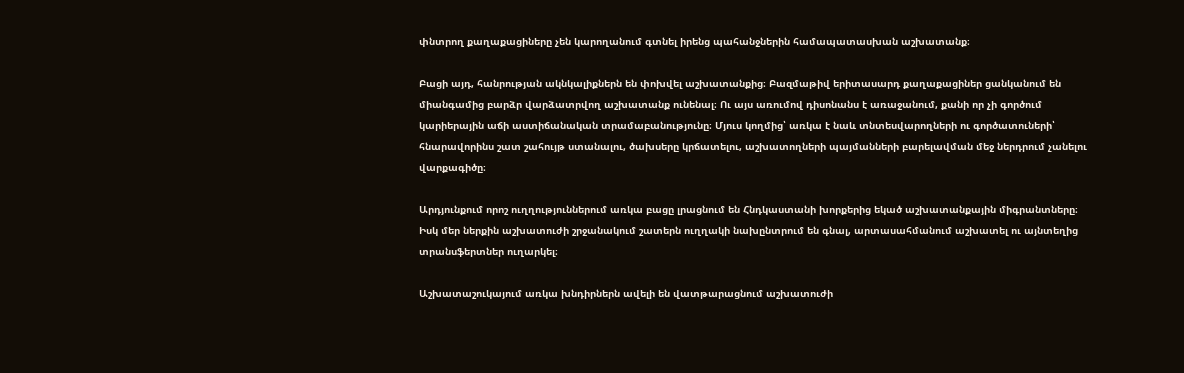փնտրող քաղաքացիները չեն կարողանում գտնել իրենց պահանջներին համապատասխան աշխատանք։

Բացի այդ, հանրության ակնկալիքներն են փոխվել աշխատանքից։ Բազմաթիվ երիտասարդ քաղաքացիներ ցանկանում են միանգամից բարձր վարձատրվող աշխատանք ունենալ։ Ու այս առումով դիսոնանս է առաջանում, քանի որ չի գործում կարիերային աճի աստիճանական տրամաբանությունը։ Մյուս կողմից՝ առկա է նաև տնտեսվարողների ու գործատուների՝ հնարավորինս շատ շահույթ ստանալու, ծախսերը կրճատելու, աշխատողների պայմանների բարելավման մեջ ներդրում չանելու վարքագիծը։

Արդյունքում որոշ ուղղություններում առկա բացը լրացնում են Հնդկաստանի խորքերից եկած աշխատանքային միգրանտները։ Իսկ մեր ներքին աշխատուժի շրջանակում շատերն ուղղակի նախընտրում են գնալ, արտասահմանում աշխատել ու այնտեղից տրանսֆերտներ ուղարկել։

Աշխատաշուկայում առկա խնդիրներն ավելի են վատթարացնում աշխատուժի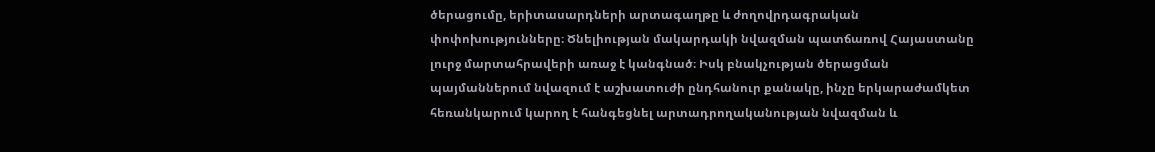ծերացումը, երիտասարդների արտագաղթը և ժողովրդագրական փոփոխությունները։ Ծնելիության մակարդակի նվազման պատճառով Հայաստանը լուրջ մարտահրավերի առաջ է կանգնած։ Իսկ բնակչության ծերացման պայմաններում նվազում է աշխատուժի ընդհանուր քանակը, ինչը երկարաժամկետ հեռանկարում կարող է հանգեցնել արտադրողականության նվազման և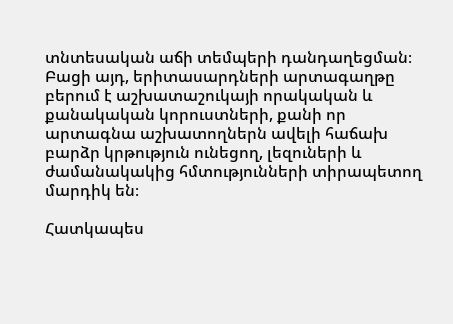տնտեսական աճի տեմպերի դանդաղեցման։ Բացի այդ, երիտասարդների արտագաղթը բերում է աշխատաշուկայի որակական և քանակական կորուստների, քանի որ արտագնա աշխատողներն ավելի հաճախ բարձր կրթություն ունեցող, լեզուների և ժամանակակից հմտությունների տիրապետող մարդիկ են։

Հատկապես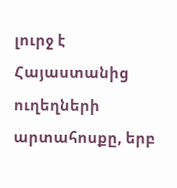լուրջ է Հայաստանից ուղեղների արտահոսքը, երբ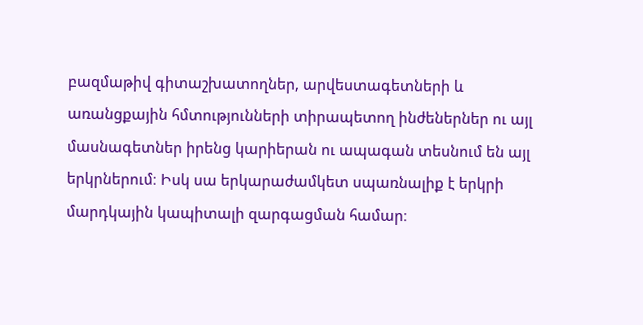բազմաթիվ գիտաշխատողներ, արվեստագետների և առանցքային հմտությունների տիրապետող ինժեներներ ու այլ մասնագետներ իրենց կարիերան ու ապագան տեսնում են այլ երկրներում։ Իսկ սա երկարաժամկետ սպառնալիք է երկրի մարդկային կապիտալի զարգացման համար։